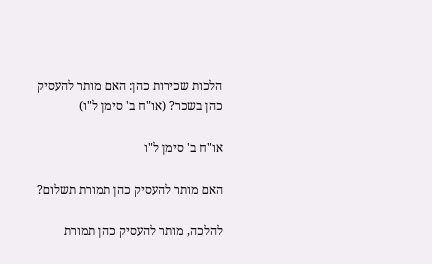הלכות שכירות כהן: האם מותר להעסיק כהן בשכר? (או"ח ב' סימן ל"ו)

או"ח ב' סימן ל"ו

האם מותר להעסיק כהן תמורת תשלום?

להלכה, מותר להעסיק כהן תמורת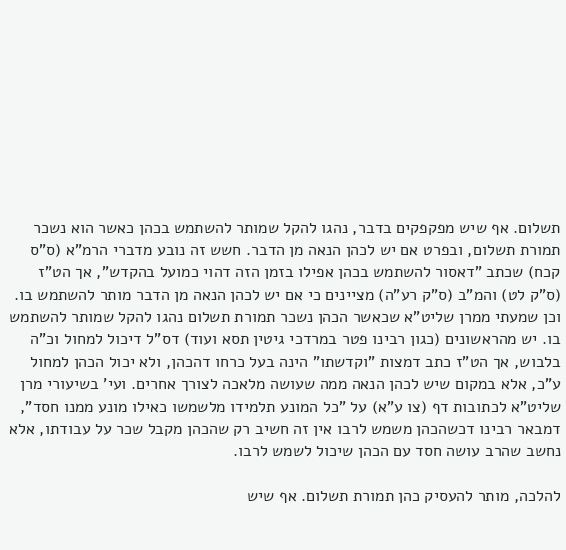תשלום. אף שיש מפקפקים בדבר, נהגו להקל שמותר להשתמש בכהן כאשר הוא נשכר תמורת תשלום, ובפרט אם יש לכהן הנאה מן הדבר. חשש זה נובע מדברי הרמ"א (ס"ס קכח) שכתב "דאסור להשתמש בכהן אפילו בזמן הזה דהוי כמועל בהקדש", אך הט"ז (ס"ק לט) והמ"ב (ס"ק רע"ה) מציינים כי אם יש לכהן הנאה מן הדבר מותר להשתמש בו. וכן שמעתי ממרן שליט"א שכאשר הכהן נשכר תמורת תשלום נהגו להקל שמותר להשתמש בו. יש מהראשונים (כגון רבינו פטר במרדכי גיטין תסא ועוד) דס"ל דיכול למחול וכ"ה בלבוש, אך הט"ז כתב דמצות "וקדשתו" הינה בעל כרחו דהכהן, ולא יכול הכהן למחול ע"כ, אלא במקום שיש לכהן הנאה ממה שעושה מלאכה לצורך אחרים. ועי' בשיעורי מרן שליט"א לכתובות דף (צו ע"א) על "כל המונע תלמידו מלשמשו כאילו מונע ממנו חסד", דמבאר רבינו דכשהכהן משמש לרבו אין זה חשיב רק שהכהן מקבל שכר על עבודתו, אלא נחשב שהרב עושה חסד עם הכהן שיכול לשמש לרבו.

להלכה, מותר להעסיק כהן תמורת תשלום. אף שיש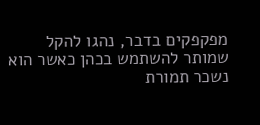מפקפקים בדבר, נהגו להקל שמותר להשתמש בכהן כאשר הוא נשכר תמורת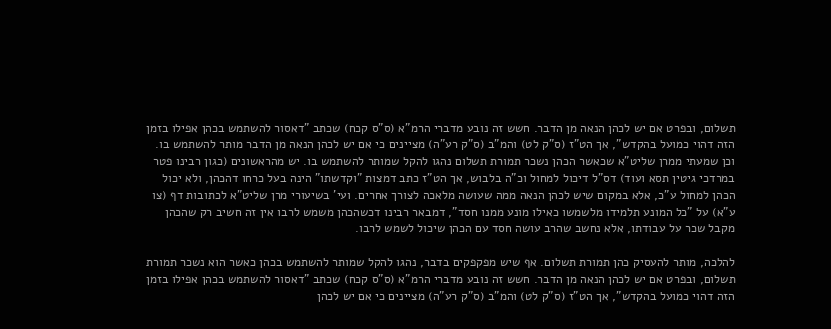תשלום, ובפרט אם יש לכהן הנאה מן הדבר. חשש זה נובע מדברי הרמ"א (ס"ס קכח) שכתב "דאסור להשתמש בכהן אפילו בזמן הזה דהוי כמועל בהקדש", אך הט"ז (ס"ק לט) והמ"ב (ס"ק רע"ה) מציינים כי אם יש לכהן הנאה מן הדבר מותר להשתמש בו. וכן שמעתי ממרן שליט"א שכאשר הכהן נשכר תמורת תשלום נהגו להקל שמותר להשתמש בו. יש מהראשונים (כגון רבינו פטר במרדכי גיטין תסא ועוד) דס"ל דיכול למחול וכ"ה בלבוש, אך הט"ז כתב דמצות "וקדשתו" הינה בעל כרחו דהכהן, ולא יכול הכהן למחול ע"כ, אלא במקום שיש לכהן הנאה ממה שעושה מלאכה לצורך אחרים. ועי' בשיעורי מרן שליט"א לכתובות דף (צו ע"א) על "כל המונע תלמידו מלשמשו כאילו מונע ממנו חסד", דמבאר רבינו דכשהכהן משמש לרבו אין זה חשיב רק שהכהן מקבל שכר על עבודתו, אלא נחשב שהרב עושה חסד עם הכהן שיכול לשמש לרבו.

להלכה, מותר להעסיק כהן תמורת תשלום. אף שיש מפקפקים בדבר, נהגו להקל שמותר להשתמש בכהן כאשר הוא נשכר תמורת תשלום, ובפרט אם יש לכהן הנאה מן הדבר. חשש זה נובע מדברי הרמ"א (ס"ס קכח) שכתב "דאסור להשתמש בכהן אפילו בזמן הזה דהוי כמועל בהקדש", אך הט"ז (ס"ק לט) והמ"ב (ס"ק רע"ה) מציינים כי אם יש לכהן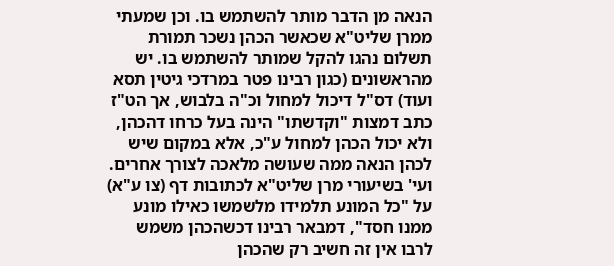הנאה מן הדבר מותר להשתמש בו. וכן שמעתי ממרן שליט"א שכאשר הכהן נשכר תמורת תשלום נהגו להקל שמותר להשתמש בו. יש מהראשונים (כגון רבינו פטר במרדכי גיטין תסא ועוד) דס"ל דיכול למחול וכ"ה בלבוש, אך הט"ז כתב דמצות "וקדשתו" הינה בעל כרחו דהכהן, ולא יכול הכהן למחול ע"כ, אלא במקום שיש לכהן הנאה ממה שעושה מלאכה לצורך אחרים. ועי' בשיעורי מרן שליט"א לכתובות דף (צו ע"א) על "כל המונע תלמידו מלשמשו כאילו מונע ממנו חסד", דמבאר רבינו דכשהכהן משמש לרבו אין זה חשיב רק שהכהן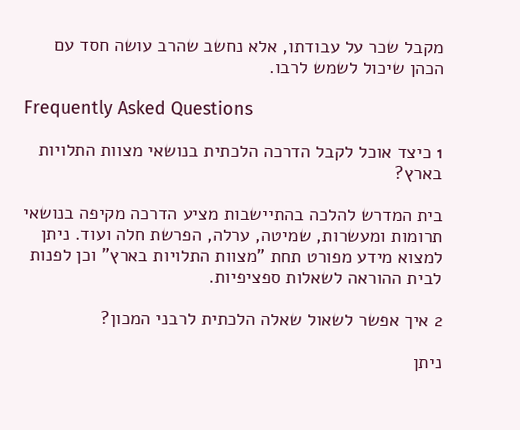מקבל שכר על עבודתו, אלא נחשב שהרב עושה חסד עם הכהן שיכול לשמש לרבו.

Frequently Asked Questions

1 כיצד אוכל לקבל הדרכה הלכתית בנושאי מצוות התלויות בארץ?

בית המדרש להלכה בהתיישבות מציע הדרכה מקיפה בנושאי תרומות ומעשרות, שמיטה, ערלה, הפרשת חלה ועוד. ניתן למצוא מידע מפורט תחת "מצוות התלויות בארץ" וכן לפנות לבית ההוראה לשאלות ספציפיות.

2 איך אפשר לשאול שאלה הלכתית לרבני המכון?

ניתן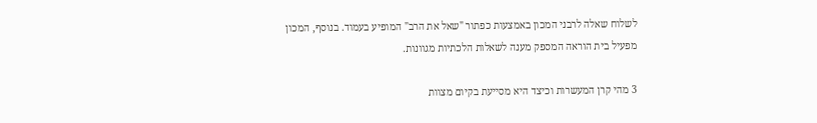לשלוח שאלה לרבני המכון באמצעות כפתור "שאל את הרב" המופיע בעמוד. בנוסף, המכון מפעיל בית הוראה המספק מענה לשאלות הלכתיות מגוונות.

3 מהי קרן המעשרות וכיצד היא מסייעת בקיום מצוות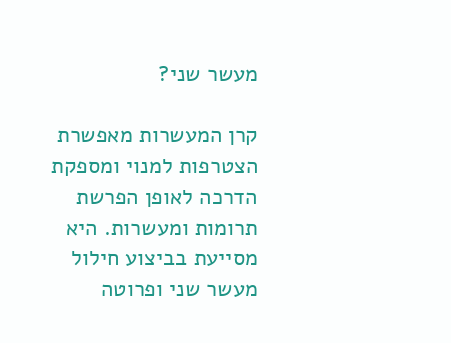מעשר שני?

קרן המעשרות מאפשרת הצטרפות למנוי ומספקת הדרכה לאופן הפרשת תרומות ומעשרות. היא מסייעת בביצוע חילול מעשר שני ופרוטה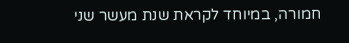חמורה, במיוחד לקראת שנת מעשר שני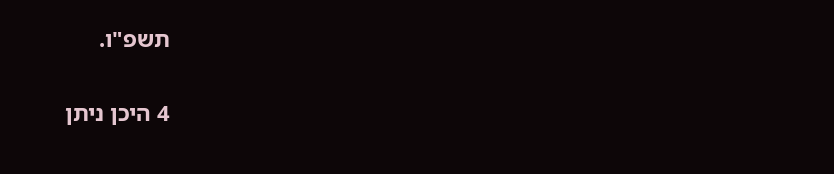תשפ"ו.

4 היכן ניתן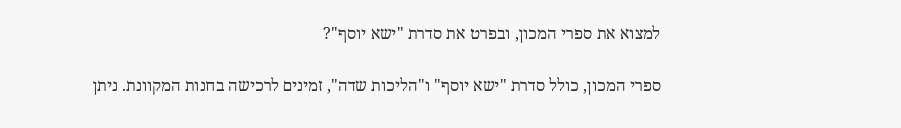למצוא את ספרי המכון, ובפרט את סדרת "ישא יוסף"?

ספרי המכון, כולל סדרת "ישא יוסף" ו"הליכות שדה", זמינים לרכישה בחנות המקוונת. ניתן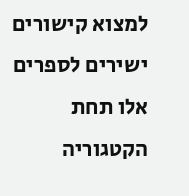למצוא קישורים ישירים לספרים אלו תחת הקטגוריה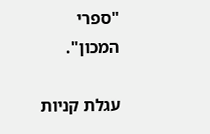"ספרי המכון".

עגלת קניות